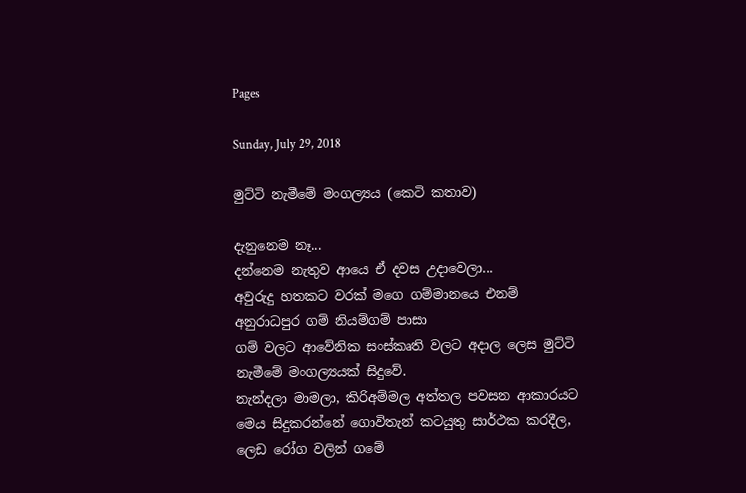Pages

Sunday, July 29, 2018

මුට්ටි නැමීමේ මංගල්‍යය (කෙටි කතාව)

දැනුනෙම නෑ...
දන්නෙම නැතුව ආයෙ ඒ දවස උදාවෙලා...
අවුරුදු හතකට වරක් මගෙ ගම්මානයෙ එනම් අනුරාධපුර ගම් නියම්ගම් පාසා
ගම් වලට ආවේනික සංස්කෘති වලට අදාල ලෙස මුට්ටි නැමීමේ මංගල්‍යයක් සිදුවේ.
නැන්දලා මාමලා, කිරිඅම්මල අත්තල පවසන ආකාරයට මෙය සිදුකරන්නේ ගොවිතැන් කටයුතු සාර්ථක කරදීල,
ලෙඩ රෝග වලින් ගමේ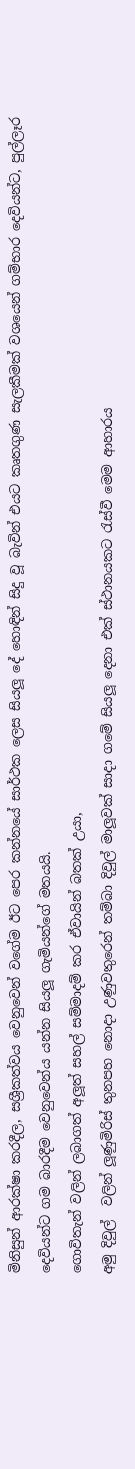මිනිසුන් ආරක්ෂා කරදීල, සශ්‍රීකත්වය වෙනුවෙන් වගේම ඊට පෙර කන්නයේ සාර්ථක ලෙස සියලූ දේ හොඳින් සිදු වූ බැවින් එයට කෘතගුණ සැලකීමක් වශයෙන් ගම්භාර දෙවියන්ට, පුල්ලෑර දෙවියන්ට ගම බාරදීම වෙනුවෙන්ය යන්න සියලූ ගැමියන්ගේ මතයයි.
ගොවිතැන් වලින් ලබාගත් අලූත් සහල් සම්මාදම් කර ඒවායින් බතක් උයා,
අමු දිවුල්  වලින් ලූණුමිරිස් තුනපහ නොදා උණුවතුරෙන් තම්බා දිවුල් මාලූවක් සාදා ගමේ සියලූ දෙනා එක් ස්ථානයකට රැස්වී මෙම ආහාරය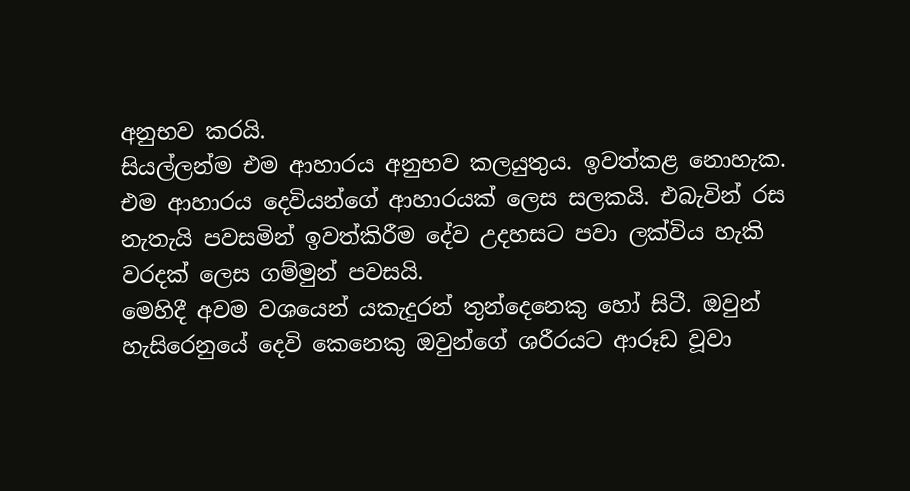අනුභව කරයි.
සියල්ලන්ම එම ආහාරය අනුභව කලයුතුය. ඉවත්කළ නොහැක.
එම ආහාරය දෙවියන්ගේ ආහාරයක් ලෙස සලකයි. එබැවින් රස නැතැයි පවසමින් ඉවත්කිරීම දේව උදහසට පවා ලක්විය හැකි වරදක් ලෙස ගම්මුන් පවසයි.
මෙහිදී අවම වශයෙන් යකැදුරන් තුන්දෙනෙකු හෝ සිටී. ඔවුන් හැසිරෙනුයේ දෙවි කෙනෙකු ඔවුන්ගේ ශරීරයට ආරූඩ වූවා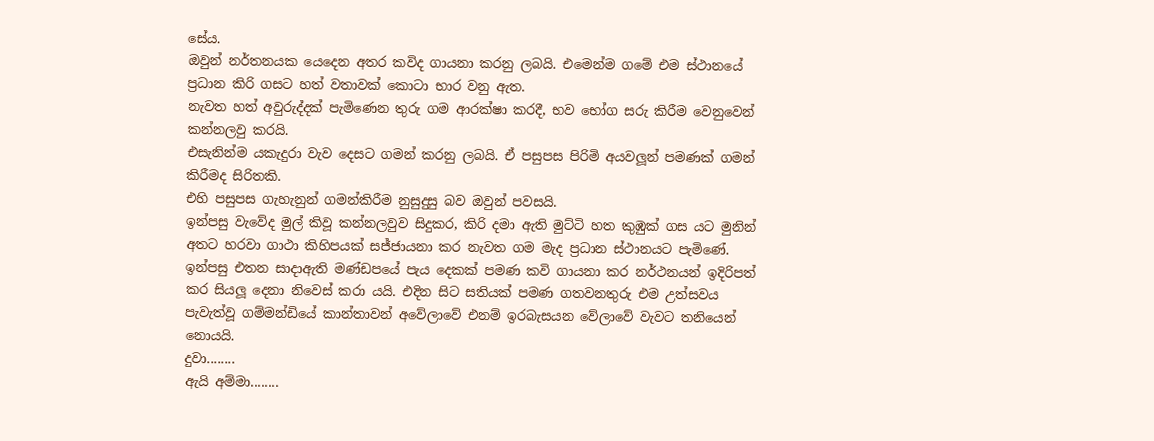සේය.
ඔවුන් නර්තනයක යෙදෙන අතර කවිද ගායනා කරනු ලබයි. එමෙන්ම ගමේ එම ස්ථානයේ ප්‍රධාන කිරි ගසට හත් වතාවක් කොටා භාර වනු ඇත.
නැවත හත් අවුරුද්දක් පැමිණෙන තුරු ගම ආරක්ෂා කරදී, භව භෝග සරු කිරීම වෙනුවෙන් කන්නලවු කරයි.
එසැනින්ම යකැදුරා වැව දෙසට ගමන් කරනු ලබයි. ඒ පසුපස පිරිමි අයවලූන් පමණක් ගමන් කිරීමද සිරිතකි.
එහි පසුපස ගැහැනුන් ගමන්කිරීම නුසුදුසු බව ඔවුන් පවසයි.
ඉන්පසු වැවේද මුල් කිවූ කන්නලවුව සිදුකර, කිරි දමා ඇති මුට්ටි හත කුඹුක් ගස යට මුනින් අතට හරවා ගාථා කිහිපයක් සජ්ජායනා කර නැවත ගම මැද ප්‍රධාන ස්ථානයට පැමිණේ. ඉන්පසු එතන සාදාඇති මණ්ඩපයේ පැය දෙකක් පමණ කවි ගායනා කර නර්ථනයන් ඉදිරිපත් කර සියලූ දෙනා නිවෙස් කරා යයි. එදින සිට සතියක් පමණ ගතවනතුරු එම උත්සවය පැවැත්වූ ගම්මන්ඩියේ කාන්තාවන් අවේලාවේ එනම් ඉරබැසයන වේලාවේ වැවට තනියෙන් නොයයි.
දුවා........
ඇයි අම්මා........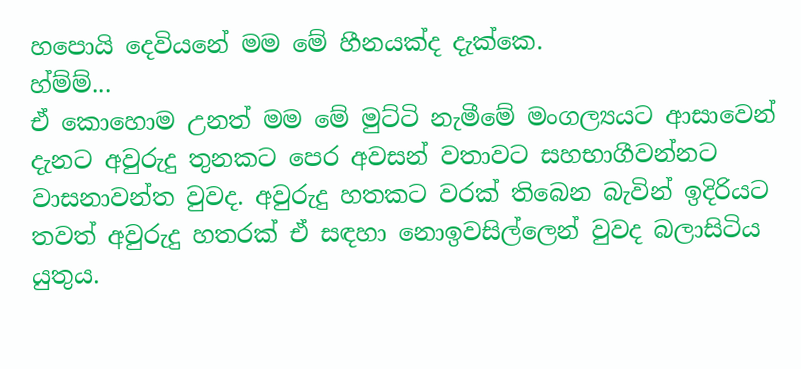හපොයි දෙවියනේ මම මේ හීනයක්ද දැක්කෙ.
හ්ම්ම්...
ඒ කොහොම උනත් මම මේ මුට්ටි නැමීමේ මංගල්‍යයට ආසාවෙන් දැනට අවුරුදු තුනකට පෙර අවසන් වතාවට සහභාගීවන්නට වාසනාවන්ත වුවද. අවුරුදු හතකට වරක් තිබෙන බැවින් ඉදිරියට තවත් අවුරුදු හතරක් ඒ සඳහා නොඉවසිල්ලෙන් වුවද බලාසිටිය යුතුය.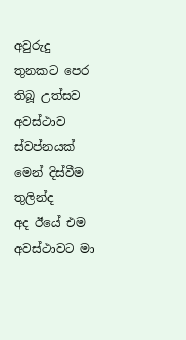අවුරුදු තුනකට පෙර තිබූ උත්සව අවස්ථාව ස්වප්නයක් මෙන් දිස්වීම තුලින්ද
අද ඊයේ එම අවස්ථාවට මා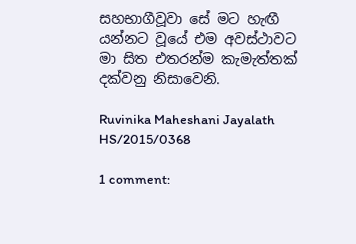සහභාගීවූවා සේ මට හැඟී යන්නට වූයේ එම අවස්ථාවට
මා සිත එතරන්ම කැමැත්තක් දක්වනු නිසාවෙනි.

Ruvinika Maheshani Jayalath
HS/2015/0368

1 comment: